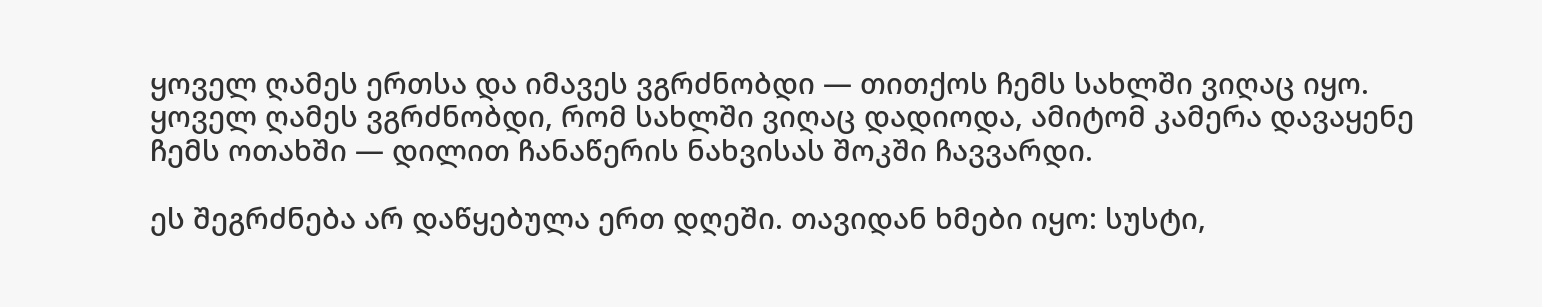ყოველ ღამეს ერთსა და იმავეს ვგრძნობდი — თითქოს ჩემს სახლში ვიღაც იყო.
ყოველ ღამეს ვგრძნობდი, რომ სახლში ვიღაც დადიოდა, ამიტომ კამერა დავაყენე ჩემს ოთახში — დილით ჩანაწერის ნახვისას შოკში ჩავვარდი.

ეს შეგრძნება არ დაწყებულა ერთ დღეში. თავიდან ხმები იყო: სუსტი,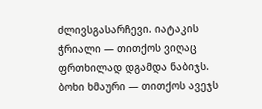ძლივსგასარჩევი. იატაკის ჭრიალი — თითქოს ვიღაც ფრთხილად დგამდა ნაბიჯს. ბოხი ხმაური — თითქოს ავეჯს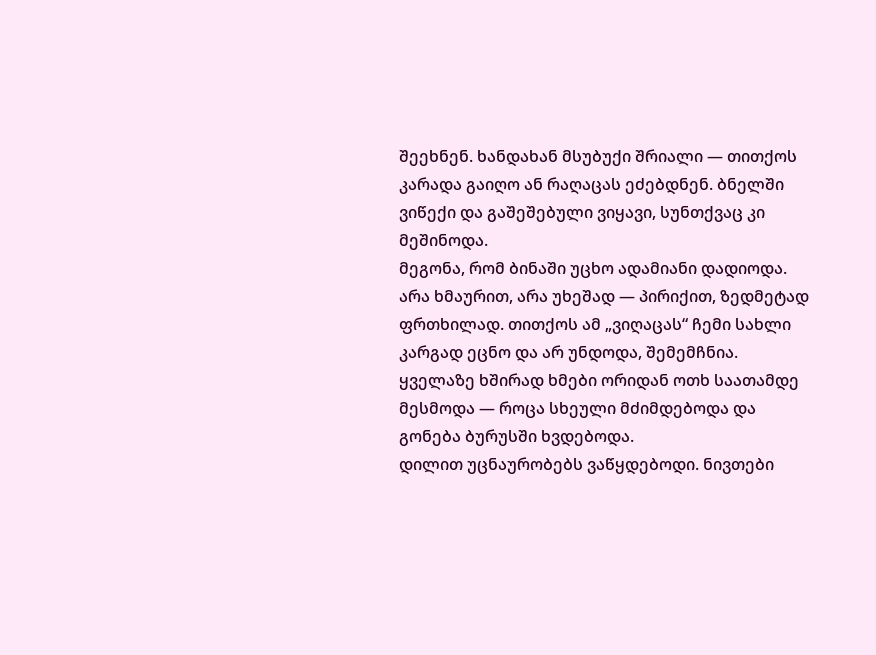შეეხნენ. ხანდახან მსუბუქი შრიალი — თითქოს კარადა გაიღო ან რაღაცას ეძებდნენ. ბნელში ვიწექი და გაშეშებული ვიყავი, სუნთქვაც კი მეშინოდა.
მეგონა, რომ ბინაში უცხო ადამიანი დადიოდა. არა ხმაურით, არა უხეშად — პირიქით, ზედმეტად ფრთხილად. თითქოს ამ „ვიღაცას“ ჩემი სახლი კარგად ეცნო და არ უნდოდა, შემემჩნია. ყველაზე ხშირად ხმები ორიდან ოთხ საათამდე მესმოდა — როცა სხეული მძიმდებოდა და გონება ბურუსში ხვდებოდა.
დილით უცნაურობებს ვაწყდებოდი. ნივთები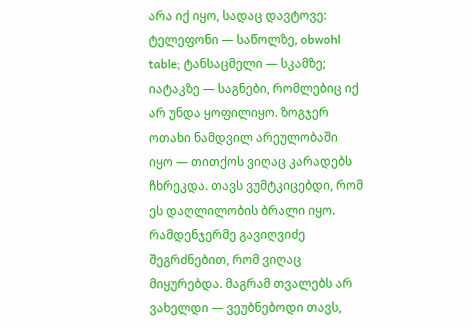არა იქ იყო, სადაც დავტოვე: ტელეფონი — საწოლზე, obwohl table; ტანსაცმელი — სკამზე; იატაკზე — საგნები, რომლებიც იქ არ უნდა ყოფილიყო. ზოგჯერ ოთახი ნამდვილ არეულობაში იყო — თითქოს ვიღაც კარადებს ჩხრეკდა. თავს ვუმტკიცებდი, რომ ეს დაღლილობის ბრალი იყო.
რამდენჯერმე გავიღვიძე შეგრძნებით, რომ ვიღაც მიყურებდა. მაგრამ თვალებს არ ვახელდი — ვეუბნებოდი თავს,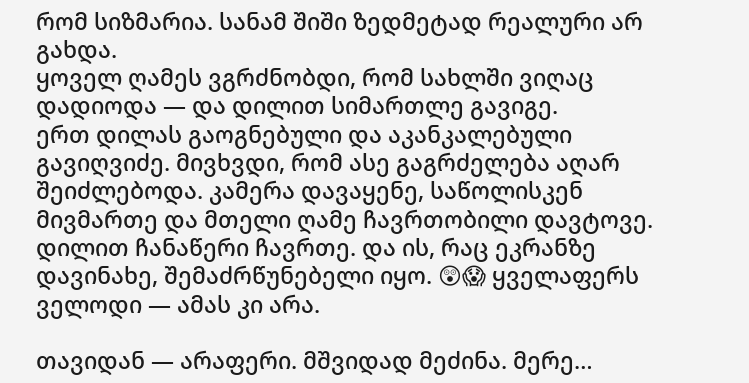რომ სიზმარია. სანამ შიში ზედმეტად რეალური არ გახდა.
ყოველ ღამეს ვგრძნობდი, რომ სახლში ვიღაც დადიოდა — და დილით სიმართლე გავიგე.
ერთ დილას გაოგნებული და აკანკალებული გავიღვიძე. მივხვდი, რომ ასე გაგრძელება აღარ შეიძლებოდა. კამერა დავაყენე, საწოლისკენ მივმართე და მთელი ღამე ჩავრთობილი დავტოვე.
დილით ჩანაწერი ჩავრთე. და ის, რაც ეკრანზე დავინახე, შემაძრწუნებელი იყო. 😲😱 ყველაფერს ველოდი — ამას კი არა.

თავიდან — არაფერი. მშვიდად მეძინა. მერე…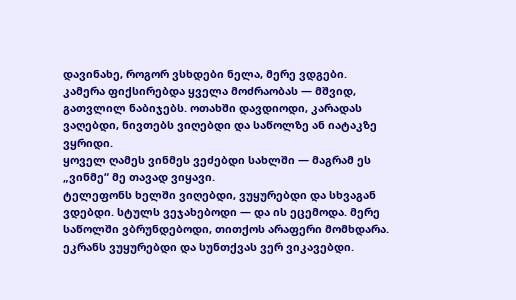დავინახე, როგორ ვსხდები ნელა, მერე ვდგები.
კამერა ფიქსირებდა ყველა მოძრაობას — მშვიდ, გათვლილ ნაბიჯებს. ოთახში დავდიოდი, კარადას ვაღებდი, ნივთებს ვიღებდი და საწოლზე ან იატაკზე ვყრიდი.
ყოველ ღამეს ვინმეს ვეძებდი სახლში — მაგრამ ეს „ვინმე“ მე თავად ვიყავი.
ტელეფონს ხელში ვიღებდი, ვუყურებდი და სხვაგან ვდებდი. სტულს ვეჯახებოდი — და ის ეცემოდა. მერე საწოლში ვბრუნდებოდი, თითქოს არაფერი მომხდარა.
ეკრანს ვუყურებდი და სუნთქვას ვერ ვიკავებდი.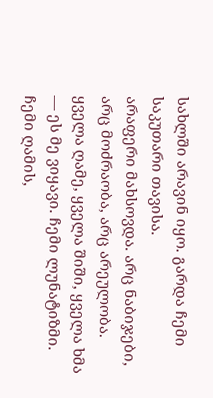სახლში არავინ იყო. გარდა ჩემი საკუთარი თავისა.
არაფერი მახსოვდა. არც ნაბიჯები, არც მოძრაობა, არც არეულობა. ყველა ღამე, ყველა შიში, ყველა ხმა — ეს მე ვიყავი. ჩემი ლუნატიზმი. ჩემი ღამის,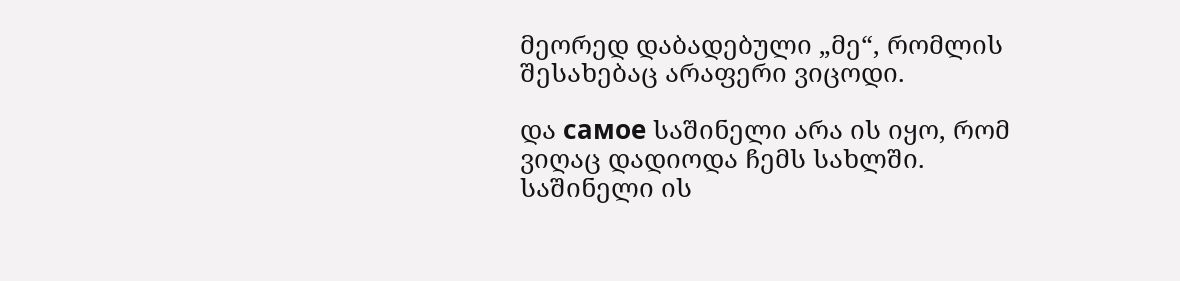მეორედ დაბადებული „მე“, რომლის შესახებაც არაფერი ვიცოდი.

და самое საშინელი არა ის იყო, რომ ვიღაც დადიოდა ჩემს სახლში.
საშინელი ის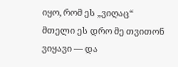იყო, რომ ეს „ვიღაც“ მთელი ეს დრო მე თვითონ ვიყავი — და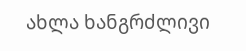ახლა ხანგრძლივი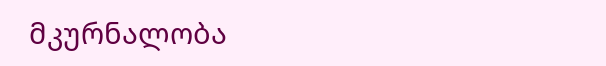მკურნალობა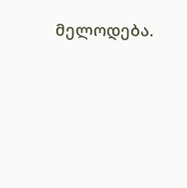მელოდება.